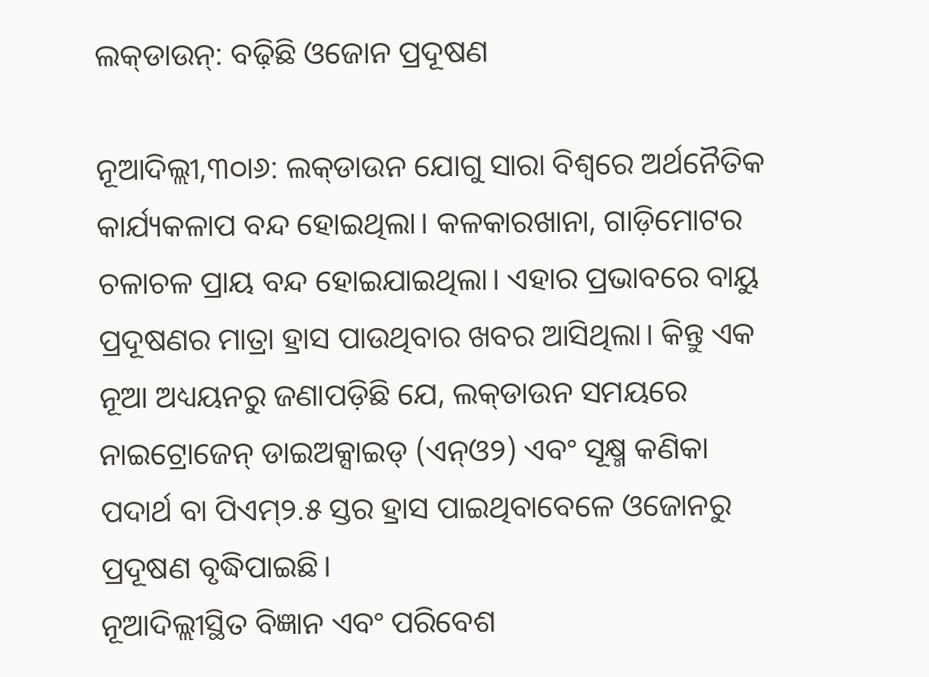ଲକ୍‌ଡାଉନ୍‌: ବଢ଼ିଛି ଓଜୋନ ପ୍ରଦୂଷଣ

ନୂଆଦିଲ୍ଲୀ,୩୦ା୬: ଲକ୍‌ଡାଉନ ଯୋଗୁ ସାରା ବିଶ୍ୱରେ ଅର୍ଥନୈତିକ କାର୍ଯ୍ୟକଳାପ ବନ୍ଦ ହୋଇଥିଲା। କଳକାରଖାନା, ଗାଡ଼ିମୋଟର ଚଳାଚଳ ପ୍ରାୟ ବନ୍ଦ ହୋଇଯାଇଥିଲା। ଏହାର ପ୍ରଭାବରେ ବାୟୁ ପ୍ରଦୂଷଣର ମାତ୍ରା ହ୍ରାସ ପାଉଥିବାର ଖବର ଆସିଥିଲା। କିନ୍ତୁ ଏକ ନୂଆ ଅଧ୍ୟୟନରୁ ଜଣାପଡ଼ିଛି ଯେ, ଲକ୍‌ଡାଉନ ସମୟରେ ନାଇଟ୍ରୋଜେନ୍‌ ଡାଇଅକ୍ସାଇଡ୍‌ (ଏନ୍‌ଓ୨) ଏବଂ ସୂକ୍ଷ୍ମ କଣିକା ପଦାର୍ଥ ବା ପିଏମ୍‌୨.୫ ସ୍ତର ହ୍ରାସ ପାଇଥିବାବେଳେ ଓଜୋନରୁ ପ୍ରଦୂଷଣ ବୃଦ୍ଧିପାଇଛି।
ନୂଆଦିଲ୍ଲୀସ୍ଥିତ ବିଜ୍ଞାନ ଏବଂ ପରିବେଶ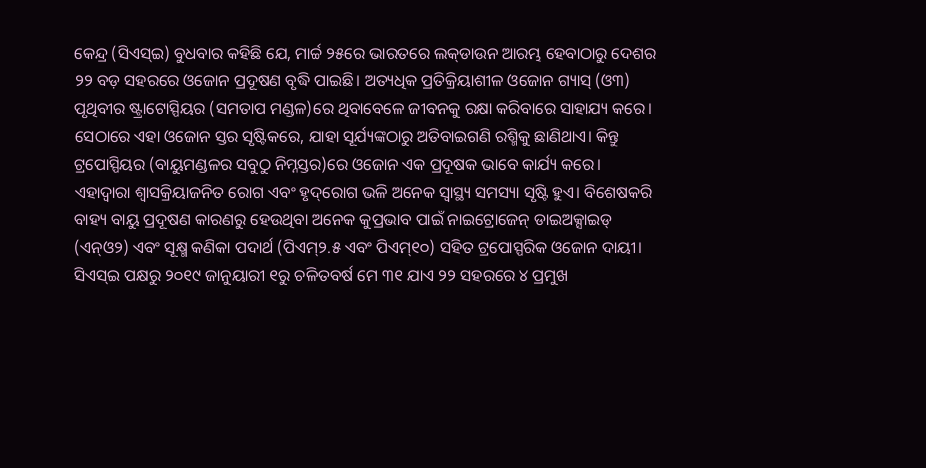କେନ୍ଦ୍ର (ସିଏସ୍‌ଇ) ବୁଧବାର କହିଛି ଯେ, ମାର୍ଚ୍ଚ ୨୫ରେ ଭାରତରେ ଲକ୍‌ଡାଉନ ଆରମ୍ଭ ହେବାଠାରୁ ଦେଶର ୨୨ ବଡ଼ ସହରରେ ଓଜୋନ ପ୍ରଦୂଷଣ ବୃଦ୍ଧି ପାଇଛି। ଅତ୍ୟଧିକ ପ୍ରତିକ୍ରିୟାଶୀଳ ଓଜୋନ ଗ୍ୟାସ୍‌ (ଓ୩) ପୃଥିବୀର ଷ୍ଟ୍ରାଟୋସ୍ପିୟର (ସମତାପ ମଣ୍ଡଳ)ରେ ଥିବାବେଳେ ଜୀବନକୁ ରକ୍ଷା କରିବାରେ ସାହାଯ୍ୟ କରେ। ସେଠାରେ ଏହା ଓଜୋନ ସ୍ତର ସୃଷ୍ଟିକରେ, ଯାହା ସୂର୍ଯ୍ୟଙ୍କଠାରୁ ଅତିବାଇଗଣି ରଶ୍ମିକୁ ଛାଣିଥାଏ। କିନ୍ତୁ ଟ୍ରପୋସ୍ପିୟର (ବାୟୁମଣ୍ଡଳର ସବୁଠୁ ନିମ୍ନସ୍ତର)ରେ ଓଜୋନ ଏକ ପ୍ରଦୂଷକ ଭାବେ କାର୍ଯ୍ୟ କରେ। ଏହାଦ୍ୱାରା ଶ୍ୱାସକ୍ରିୟାଜନିତ ରୋଗ ଏବଂ ହୃଦ୍‌ରୋଗ ଭଳି ଅନେକ ସ୍ବାସ୍ଥ୍ୟ ସମସ୍ୟା ସୃଷ୍ଟି ହୁଏ। ବିଶେଷକରି ବାହ୍ୟ ବାୟୁ ପ୍ରଦୂଷଣ କାରଣରୁ ହେଉଥିବା ଅନେକ କୁପ୍ରଭାବ ପାଇଁ ନାଇଟ୍ରୋଜେନ୍‌ ଡାଇଅକ୍ସାଇଡ୍‌ (ଏନ୍‌ଓ୨) ଏବଂ ସୂକ୍ଷ୍ମ କଣିକା ପଦାର୍ଥ (ପିଏମ୍‌୨.୫ ଏବଂ ପିଏମ୍‌୧୦) ସହିତ ଟ୍ରପୋସ୍ପରିକ ଓଜୋନ ଦାୟୀ।
ସିଏସ୍‌ଇ ପକ୍ଷରୁ ୨୦୧୯ ଜାନୁୟାରୀ ୧ରୁ ଚଳିତବର୍ଷ ମେ ୩୧ ଯାଏ ୨୨ ସହରରେ ୪ ପ୍ରମୁଖ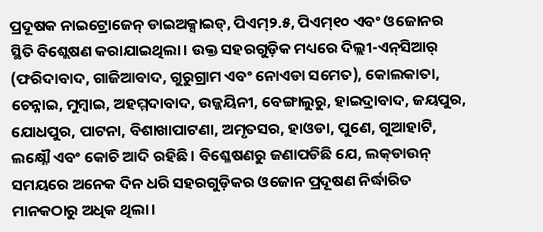ପ୍ରଦୂଷକ ନାଇଟ୍ରୋଜେନ୍‌ ଡାଇଅକ୍ସାଇଡ୍‌, ପିଏମ୍‌୨.୫, ପିଏମ୍‌୧୦ ଏବଂ ଓଜୋନର ସ୍ଥିତି ବିଶ୍ଲେଷଣ କରାଯାଇଥିଲା। ଉକ୍ତ ସହରଗୁଡ଼ିକ ମଧ୍ୟରେ ଦିଲ୍ଲୀ-ଏନ୍‌ସିଆର୍‌ (ଫରିଦାବାଦ, ଗାଜିଆବାଦ, ଗୁରୁଗ୍ରାମ ଏବଂ ନୋଏଡା ସମେତ), କୋଲକାତା, ଚେନ୍ନାଇ, ମୁମ୍ବାଇ, ଅହମ୍ମଦାବାଦ, ଉଜ୍ଜୟିନୀ, ବେଙ୍ଗାଲୁରୁ, ହାଇଦ୍ରାବାଦ, ଜୟପୁର, ଯୋଧପୁର, ପାଟନା, ବିଶାଖାପାଟଣା, ଅମୃତସର, ହାଓଡା, ପୁଣେ, ଗୁଆହାଟି, ଲକ୍ଷ୍ନୌ ଏବଂ କୋଚି ଆଦି ରହିଛି। ବିଶ୍ଳେଷଣରୁ ଜଣାପଡିଛି ଯେ, ଲକ୍‌ଡାଉନ୍‌ ସମୟରେ ଅନେକ ଦିନ ଧରି ସହରଗୁଡ଼ିକର ଓଜୋନ ପ୍ରଦୂଷଣ ନିର୍ଦ୍ଧାରିତ ମାନକଠାରୁ ଅଧିକ ଥିଲା।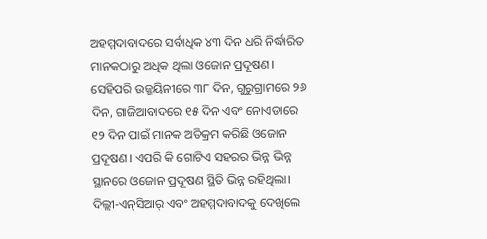ଅହମ୍ମଦାବାଦରେ ସର୍ବାଧିକ ୪୩ ଦିନ ଧରି ନିର୍ଦ୍ଧାରିତ ମାନକଠାରୁ ଅଧିକ ଥିଲା ଓଜୋନ ପ୍ରଦୂଷଣ। ସେହିପରି ଉଜ୍ଜୟିନୀରେ ୩୮ ଦିନ, ଗୁରୁଗ୍ରାମରେ ୨୬ ଦିନ, ଗାଜିଆବାଦରେ ୧୫ ଦିନ ଏବଂ ନୋଏଡାରେ ୧୨ ଦିନ ପାଇଁ ମାନକ ଅତିକ୍ରମ କରିଛି ଓଜୋନ ପ୍ରଦୂଷଣ। ଏପରି କି ଗୋଟିଏ ସହରର ଭିନ୍ନ ଭିନ୍ନ ସ୍ଥାନରେ ଓଜୋନ ପ୍ରଦୂଷଣ ସ୍ଥିତି ଭିନ୍ନ ରହିଥିଲା। ଦିଲ୍ଲୀ-ଏନ୍‌ସିଆର୍‌ ଏବଂ ଅହମ୍ମଦାବାଦକୁ ଦେଖିଲେ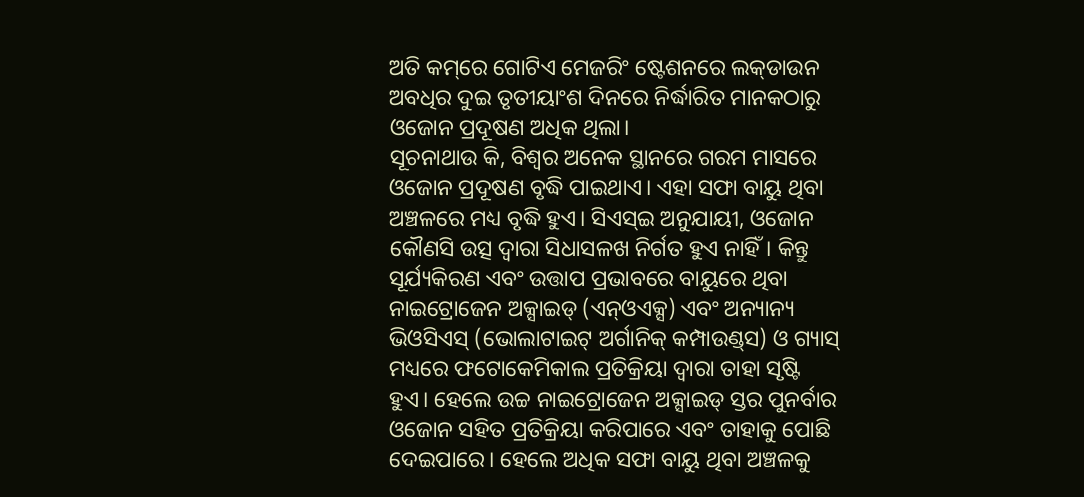ଅତି କମ୍‌ରେ ଗୋଟିଏ ମେଜରିଂ ଷ୍ଟେଶନରେ ଲକ୍‌ଡାଉନ ଅବଧିର ଦୁଇ ତୃତୀୟାଂଶ ଦିନରେ ନିର୍ଦ୍ଧାରିତ ମାନକଠାରୁ ଓଜୋନ ପ୍ରଦୂଷଣ ଅଧିକ ଥିଲା।
ସୂଚନାଥାଉ କି, ବିଶ୍ୱର ଅନେକ ସ୍ଥାନରେ ଗରମ ମାସରେ ଓଜୋନ ପ୍ରଦୂଷଣ ବୃଦ୍ଧି ପାଇଥାଏ। ଏହା ସଫା ବାୟୁ ଥିବା ଅଞ୍ଚଳରେ ମଧ୍ୟ ବୃଦ୍ଧି ହୁଏ। ସିଏସ୍‌ଇ ଅନୁଯାୟୀ, ଓଜୋନ କୌଣସି ଉତ୍ସ ଦ୍ୱାରା ସିଧାସଳଖ ନିର୍ଗତ ହୁଏ ନାହିଁ। କିନ୍ତୁ ସୂର୍ଯ୍ୟକିରଣ ଏବଂ ଉତ୍ତାପ ପ୍ରଭାବରେ ବାୟୁରେ ଥିବା ନାଇଟ୍ରୋଜେନ ଅକ୍ସାଇଡ୍‌ (ଏନ୍‌ଓଏକ୍ସ) ଏବଂ ଅନ୍ୟାନ୍ୟ ଭିଓସିଏସ୍‌ (ଭୋଲାଟାଇଟ୍‌ ଅର୍ଗାନିକ୍‌ କମ୍ପାଉଣ୍ଡ୍‌ସ) ଓ ଗ୍ୟାସ୍‌ ମଧ୍ୟରେ ଫଟୋକେମିକାଲ ପ୍ରତିକ୍ରିୟା ଦ୍ୱାରା ତାହା ସୃଷ୍ଟି ହୁଏ। ହେଲେ ଉଚ୍ଚ ନାଇଟ୍ରୋଜେନ ଅକ୍ସାଇଡ୍‌ ସ୍ତର ପୁନର୍ବାର ଓଜୋନ ସହିତ ପ୍ରତିକ୍ରିୟା କରିପାରେ ଏବଂ ତାହାକୁ ପୋଛି ଦେଇପାରେ। ହେଲେ ଅଧିକ ସଫା ବାୟୁ ଥିବା ଅଞ୍ଚଳକୁ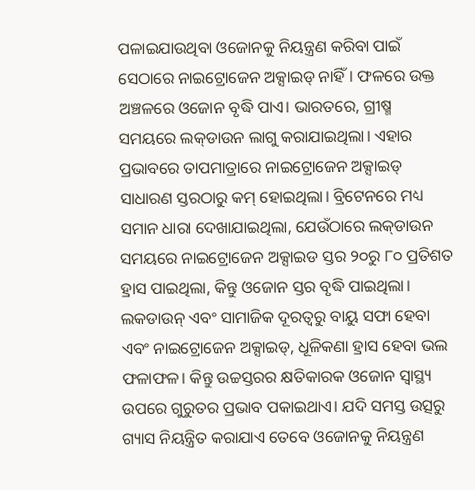ପଳାଇଯାଉଥିବା ଓଜୋନକୁ ନିୟନ୍ତ୍ରଣ କରିବା ପାଇଁ ସେଠାରେ ନାଇଟ୍ରୋଜେନ ଅକ୍ସାଇଡ୍‌ ନାହିଁ। ଫଳରେ ଉକ୍ତ ଅଞ୍ଚଳରେ ଓଜୋନ ବୃଦ୍ଧି ପାଏ। ଭାରତରେ, ଗ୍ରୀଷ୍ମ ସମୟରେ ଲକ୍‌ଡାଉନ ଲାଗୁ କରାଯାଇଥିଲା। ଏହାର ପ୍ରଭାବରେ ତାପମାତ୍ରାରେ ନାଇଟ୍ରୋଜେନ ଅକ୍ସାଇଡ୍‌ ସାଧାରଣ ସ୍ତରଠାରୁ କମ୍‌ ହୋଇଥିଲା। ବ୍ରିଟେନରେ ମଧ୍ୟ ସମାନ ଧାରା ଦେଖାଯାଇଥିଲା, ଯେଉଁଠାରେ ଲକ୍‌ଡାଉନ ସମୟରେ ନାଇଟ୍ରୋଜେନ ଅକ୍ସାଇଡ ସ୍ତର ୨୦ରୁ ୮୦ ପ୍ରତିଶତ ହ୍ରାସ ପାଇଥିଲା, କିନ୍ତୁ ଓଜୋନ ସ୍ତର ବୃଦ୍ଧି ପାଇଥିଲା। ଲକଡାଉନ୍‌ ଏବଂ ସାମାଜିକ ଦୂରତ୍ୱରୁ ବାୟୁ ସଫା ହେବା ଏବଂ ନାଇଟ୍ରୋଜେନ ଅକ୍ସାଇଡ୍‌, ଧୂଳିକଣା ହ୍ରାସ ହେବା ଭଲ ଫଳାଫଳ। କିନ୍ତୁ ଉଚ୍ଚସ୍ତରର କ୍ଷତିକାରକ ଓଜୋନ ସ୍ବାସ୍ଥ୍ୟ ଉପରେ ଗୁରୁତର ପ୍ରଭାବ ପକାଇଥାଏ। ଯଦି ସମସ୍ତ ଉତ୍ସରୁ ଗ୍ୟାସ ନିୟନ୍ତ୍ରିତ କରାଯାଏ ତେବେ ଓଜୋନକୁ ନିୟନ୍ତ୍ରଣ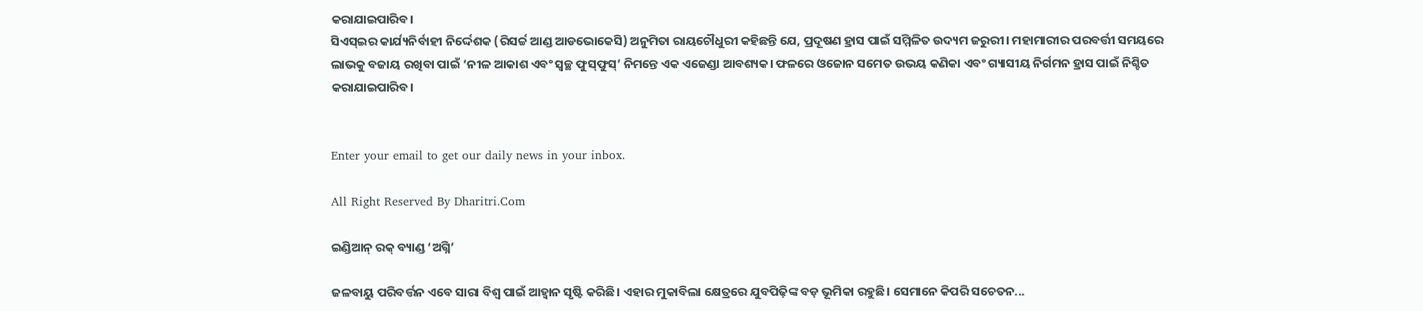କରାଯାଇପାରିବ।
ସିଏସ୍‌ଇର କାର୍ଯ୍ୟନିର୍ବାହୀ ନିର୍ଦ୍ଦେଶକ (ରିସର୍ଚ୍ଚ ଆଣ୍ଡ ଆଡଭୋକେସି) ଅନୁମିତା ରାୟଚୌଧୁରୀ କହିଛନ୍ତି ଯେ, ପ୍ରଦୂଷଣ ହ୍ରାସ ପାଇଁ ସମ୍ମିଳିତ ଉଦ୍ୟମ ଜରୁରୀ। ମହାମାରୀର ପରବର୍ତ୍ତୀ ସମୟରେ ଲାଭକୁ ବଜାୟ ରଖିବା ପାଇଁ ‘ନୀଳ ଆକାଶ ଏବଂ ସ୍ବଚ୍ଛ ଫୁସ୍‌ଫୁସ୍‌’ ନିମନ୍ତେ ଏକ ଏଜେଣ୍ଡା ଆବଶ୍ୟକ। ଫଳରେ ଓଜୋନ ସମେତ ଉଭୟ କଣିକା ଏବଂ ଗ୍ୟାସୀୟ ନିର୍ଗମନ ହ୍ରାସ ପାଇଁ ନିଶ୍ଚିତ କରାଯାଇପାରିବ।


Enter your email to get our daily news in your inbox.

All Right Reserved By Dharitri.Com

ଇଣ୍ଡିଆନ୍‌ ରକ୍‌ ବ୍ୟାଣ୍ଡ ‘ଅଗ୍ନି’

ଜଳବାୟୁ ପରିବର୍ତ୍ତନ ଏବେ ସାରା ବିଶ୍ୱ ପାଇଁ ଆହ୍ବାନ ସୃଷ୍ଟି କରିଛି। ଏହାର ମୁକାବିଲା କ୍ଷେତ୍ରରେ ଯୁବପିଢ଼ିଙ୍କ ବଡ଼ ଭୂମିକା ରହୁଛି। ସେମାନେ କିପରି ସଚେତନ...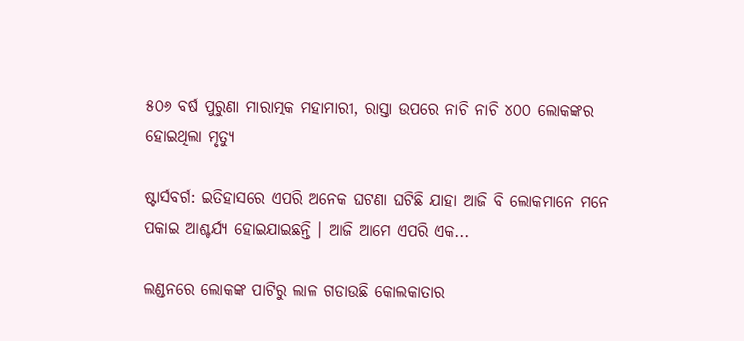୫୦୬ ବର୍ଷ ପୁରୁଣା ମାରାତ୍ମକ ମହାମାରୀ, ରାସ୍ତା ଉପରେ ନାଚି ନାଚି ୪୦୦ ଲୋକଙ୍କର ହୋଇଥିଲା ମୃତ୍ୟୁ

ଷ୍ଟାର୍ସବର୍ଗ: ଇତିହାସରେ ଏପରି ଅନେକ ଘଟଣା ଘଟିଛି ଯାହା ଆଜି ବି ଲୋକମାନେ ମନେ ପକାଇ ଆଶ୍ଚର୍ଯ୍ୟ ହୋଇଯାଇଛନ୍ତି । ଆଜି ଆମେ ଏପରି ଏକ...

ଲଣ୍ଡନରେ ଲୋକଙ୍କ ପାଟିରୁ ଲାଳ ଗଡାଉଛି କୋଲକାତାର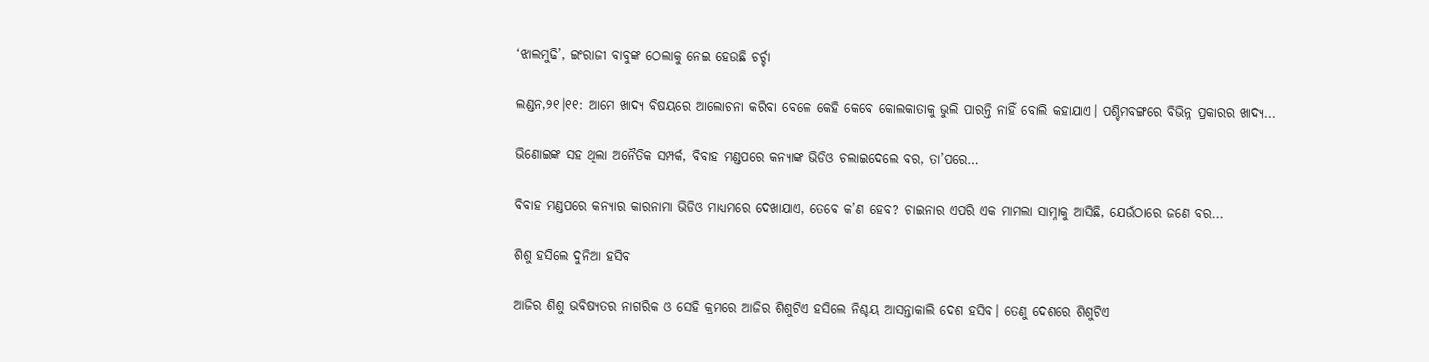‘ଝାଲମୁଢି’, ଇଂରାଜୀ ବାବୁଙ୍କ ଠେଲାକୁ ନେଇ ହେଉଛି ଚର୍ଚ୍ଚା

ଲଣ୍ଡନ,୨୧।୧୧: ଆମେ ଖାଦ୍ୟ ବିଷୟରେ ଆଲୋଚନା କରିବା ବେଳେ କେହି କେବେ କୋଲକାତାକୁ ଭୁଲି ପାରନ୍ତି ନାହିଁ ବୋଲି କହାଯାଏ। ପଶ୍ଚିମବଙ୍ଗରେ ବିଭିନ୍ନ ପ୍ରକାରର ଖାଦ୍ୟ...

ଭିଣୋଇଙ୍କ ସହ ଥିଲା ଅନୈତିକ ସମ୍ପର୍କ, ବିବାହ ମଣ୍ଡପରେ କନ୍ୟାଙ୍କ ଭିଡିଓ ଚଲାଇଦେଲେ ବର, ତା’ପରେ…

ବିବାହ ମଣ୍ଡପରେ କନ୍ୟାର କାରନାମା ଭିଡିଓ ମାଧ୍ୟମରେ ଦେଖାଯାଏ, ତେବେ କ’ଣ ହେବ? ଚାଇନାର ଏପରି ଏକ ମାମଲା ସାମ୍ନାକୁ ଆସିଛି, ଯେଉଁଠାରେ ଜଣେ ବର...

ଶିଶୁ ହସିଲେ ଦୁନିଆ ହସିବ

ଆଜିର ଶିଶୁ ଭବିଷ୍ୟତର ନାଗରିକ ଓ ସେହି କ୍ରମରେ ଆଜିର ଶିଶୁଟିଏ ହସିଲେ ନିଶ୍ଚୟ ଆସନ୍ତାକାଲି ଦେଶ ହସିବ। ତେଣୁ ଦେଶରେ ଶିଶୁଟିଏ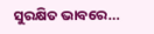ସୁରକ୍ଷିତ ଭାବରେ...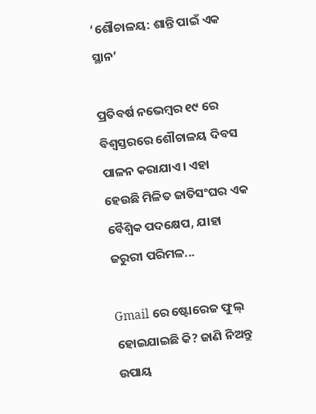‘ଶୌଚାଳୟ: ଶାନ୍ତି ପାଇଁ ଏକ ସ୍ଥାନ’

ପ୍ରତିବର୍ଷ ନଭେମ୍ବର ୧୯ ରେ ବିଶ୍ୱସ୍ତରରେ ଶୌଚାଳୟ ଦିବସ ପାଳନ କରାଯାଏ। ଏହା ହେଉଛି ମିଳିତ ଜାତିସଂଘର ଏକ ବୈଶ୍ୱିକ ପଦକ୍ଷେପ, ଯାହା ଜରୁରୀ ପରିମଳ...

Gmail ରେ ଷ୍ଟୋରେଜ ଫୁଲ୍‌ ହୋଇଯାଇଛି କି? ଜାଣି ନିଅନ୍ତୁ ଉପାୟ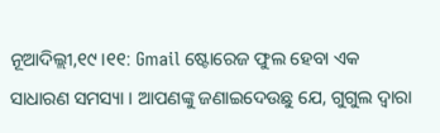ନୂଆଦିଲ୍ଲୀ,୧୯।୧୧: Gmail ଷ୍ଟୋରେଜ ଫୁଲ ହେବା ଏକ ସାଧାରଣ ସମସ୍ୟା । ଆପଣଙ୍କୁ ଜଣାଇଦେଉଛୁ ଯେ, ଗୁଗୁଲ ଦ୍ୱାରା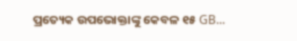ପ୍ରତ୍ୟେକ ଉପଭୋକ୍ତାଙ୍କୁ କେବଳ ୧୫ GB...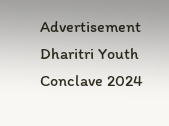Advertisement
Dharitri Youth Conclave 2024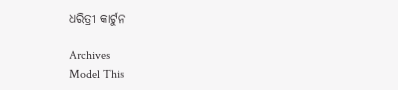ଧରିତ୍ରୀ କାର୍ଟୁନ

Archives
Model This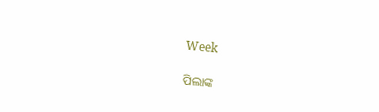Week

ପିଲାଙ୍କ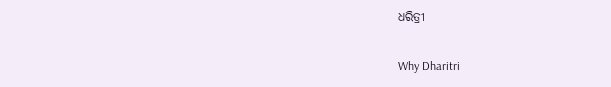ଧରିତ୍ରୀ

Why Dharitri